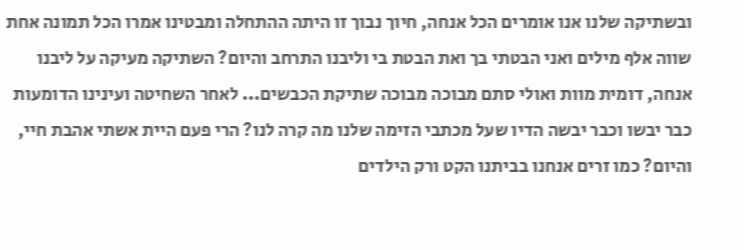ובשתיקה שלנו אנו אומרים הכל אנחה, חיוך נבוך זו היתה ההתחלה ומבטינו אמרו הכל תמונה אחת שווה אלף מילים ואני הבטתי בך ואת הבטת בי וליבנו התרחב והיום? השתיקה מעיקה על ליבנו אנחה, דומית מוות ואולי סתם מבוכה מבוכה שתיקת הכבשים... לאחר השחיטה ועינינו הדומעות כבר יבשו וכבר יבשה הדיו שעל מכתבי הזימה שלנו מה קרה לנו? הרי פעם היית אשתי אהבת חיי, והיום? כמו זרים אנחנו בביתנו הקט ורק הילדים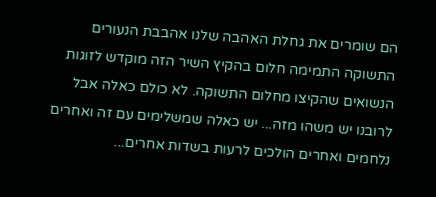הם שומרים את גחלת האהבה שלנו אהבבת הנעורים התשוקה התמימה חלום בהקיץ השיר הזה מוקדש לזוגות הנשואים שהקיצו מחלום התשוקה. לא כולם כאלה אבל לרובנו יש משהו מזה... יש כאלה שמשלימים עם זה ואחרים נלחמים ואחרים הולכים לרעות בשדות אחרים...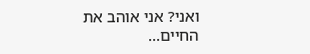ואני? אני אוהב את החיים...